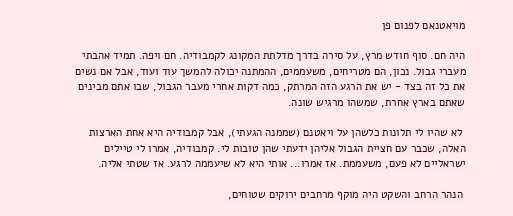מויאטנאם לפנום פן

היה חם. סוף חודש מרץ, על סירה בדרך מדלתת המקונג לקמבודיה. חם ויפה. תמיד אהבתי מעברי גבול. נכון, הם מטריחים, משעממים, ההמתנה יכולה להמשך עוד ועוד, אבל אם נשים את כל זה בצד - יש את הרגע הזה המרתק, כמה דקות אחרי מעבר הגבול, שבו אתם מבינים שאתם בארץ אחרת, שמשהו מרגיש שונה.

 לא שהיו לי תלונות כלשהן על ויאטנם (שממנה הגעתי), אבל קמבודיה היא אחת הארצות האלה, שכבר עם חציית הגבול אליהן ידעתי שהן טובות לי. קמבודיה, אמרו לי טיילים ישראליים לא פעם, משעממת. אז אמרו... אותי היא לא שיעממה לרגע. אז שטתי אליה.

 הנהר הרחב והשקט היה מוקף מרחבים ירוקים שטוחים,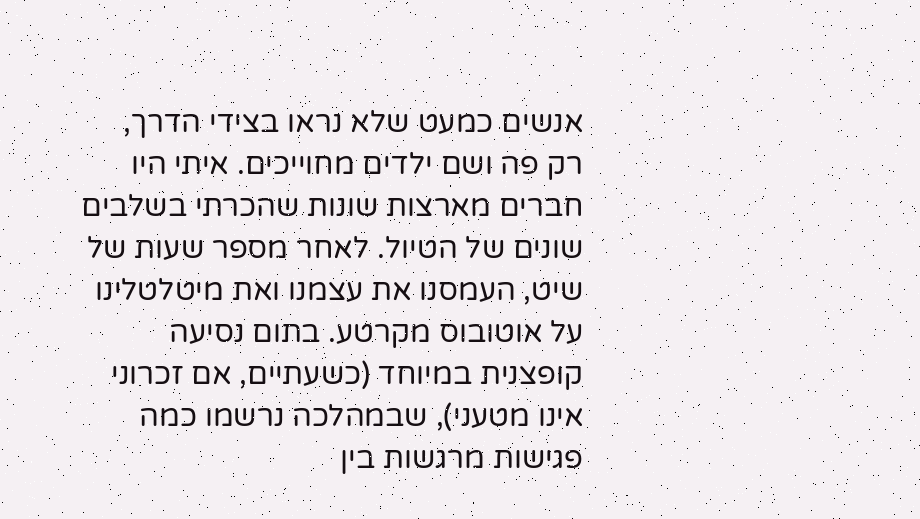אנשים כמעט שלא נראו בצידי הדרך, רק פה ושם ילדים מחוייכים. איתי היו חברים מארצות שונות שהכרתי בשלבים שונים של הטיול. לאחר מספר שעות של שיט, העמסנו את עצמנו ואת מיטלטלינו על אוטובוס מקרטע. בתום נסיעה קופצנית במיוחד (כשעתיים, אם זכרוני אינו מטעני), שבמהלכה נרשמו כמה פגישות מרגשות בין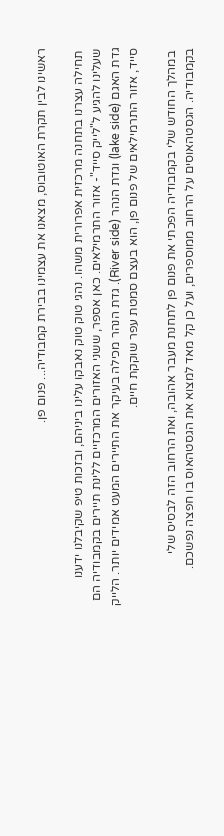ראשינו לבין תקרת האוטובוס, מצאנו את עצמינו בבירת קמבודיה... פנום פן.

 תחילה עצרנו בתחנה מרכזית אפרורית משהו. נהגי טוק טוק נאבקו עלינו ביניהם, ובזכות טיפ שקיבלנו ידענו שעלינו להגיע ל"לייק סייד"- אזור התרמילאים. כאן אספר, ששני האזורים המרכזיים ללינת תיירים בקמבודיה הם גדת האגם (lake side) וגדת הנהר (River side). גדת הנהר מכילה בעיקר את התיירים המעט אמידים יותר. הלייק סייד, אזור התרמילאים של פנום פן, הוא בעצם סמטת עפר שוקקת חיים.

 במהלך החודש שלי בקמבודיה הפכתי את פנום פן לתחנת מעבר אהובה, ואת הרחוב הזה לבסיס שלי בקמבודיה. הגסטהאוסים על הרחוב ממוספרים, ועל כן קל מאד למצוא את הגסטהאוס בו חפצה נפשכם.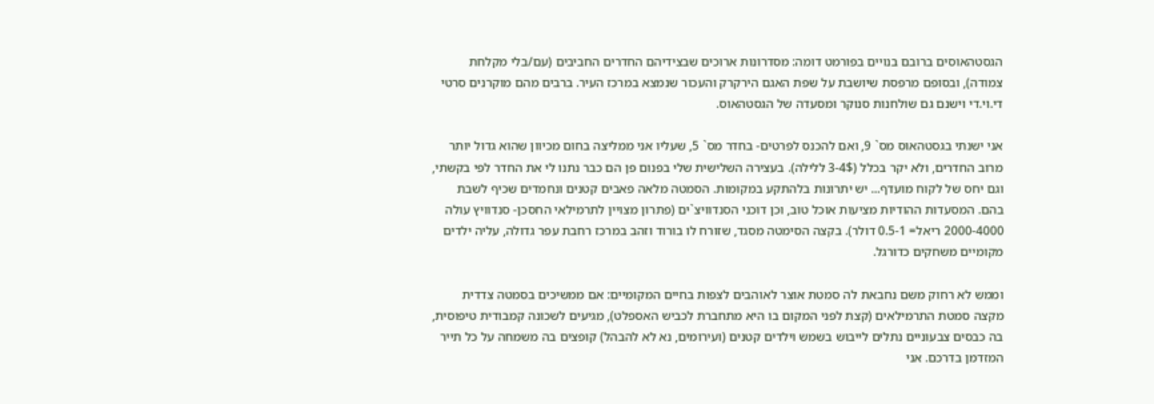הגסטהאוסים ברובם בנויים בפורמט דומה: מסדרונות ארוכים שבצידיהם החדרים החביבים (עם/בלי מקלחת צמודה), ובסופם מרפסת שיושבת על שפת האגם הירקרק והעכור שנמצא במרכז העיר. ברבים מהם מוקרנים סרטי די.וי.די וישנם גם שולחנות סנוקר ומסעדה של הגסטהאוס.

אני ישנתי בגסטהאוס מס` 9, ואם להכנס לפרטים- בחדר מס` 5, שעליו אני ממליצה בחום מכיוון שהוא גדול יותר מרוב החדרים, ולא יקר בכלל (3-4$ ללילה). בעצירה השלישית שלי בפנום פן הם כבר נתנו לי את החדר לפי בקשתי, וגם יחס של לקוח מועדף... יש יתרונות בלהתקע במקומות. הסמטה מלאה פאבים קטנים ונחמדים שכיף לשבת בהם. המסעדות ההודיות מציעות אוכל טוב, וכן דוכני הסנדוויצ`ים (פתרון מצויין לתרמילאי החסכן- סנדוויץ עולה 2000-4000 ריאל= 0.5-1 דולר). בקצה הסימטה מסגד, שזורח לו בורוד וזהב במרכז רחבת עפר גדולה, עליה ילדים מקומיים משחקים כדורגל.

וממש לא רחוק משם נחבאת לה סמטת אוצר לאוהבים לצפות בחיים המקומיים: אם ממשיכים בסמטה צדדית מקצה סמטת התרמילאים (קצת לפני המקום בו היא מתחברת לכביש האספלט), מגיעים לשכונה קמבודית טיפוסית, בה כבסים צבעוניים נתלים לייבוש בשמש וילדים קטנים (ועירומים, נא לא להבהל) קופצים בה משמחה על כל תייר המזדמן בדרכם. אני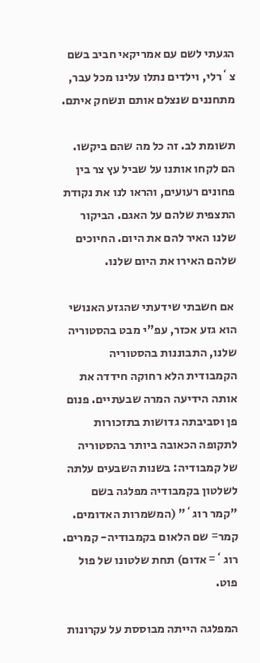הגעתי לשם עם אמריקאי חביב בשם צ`רלי, וילדים נתלו עלינו מכל עבר, מתחננים שנצלם אותם ונשחק איתם.

תשומת לב. זה כל מה שהם ביקשו. הם לקחו אותנו על שביל עץ צר בין פחונים רעועים, והראו לנו את נקודת התצפית שלהם על האגם. הביקור שלנו האיר להם את היום. החיוכים שלהם האירו את היום שלנו.

 אם חשבתי שידעתי שהגזע האנושי הוא גזע אכזר, עפ"י מבט בהסטוריה שלנו, התבוננות בהסטוריה הקמבודית הלא רחוקה חידדה את אותה הידיעה המרה שבעתיים. פנום פן וסביבתה גדושות בתזכורות לתקופה הכאובה ביותר בהסטוריה של קמבודיה: בשנות השבעים עלתה לשלטון בקמבודיה מפלגה בשם "קמר רוג`" (המשמרות האדומים. קמר= שם הלאום בקמבודיה- קמרים. רוג`= אדום) תחת שלטונו של פול פוט.

המפלגה הייתה מבוססת על עקרונות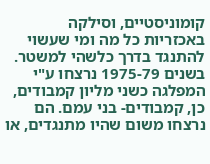קומוניסטיים, וסילקה באכזריות כל מה ומי שעשוי להתנגד בדרך כלשהי למשטר. בשנים 1975-79 נרצחו ע"י המפלגה כשני מליון קמבודים, כן, קמבודים- בני עמם. הם נרצחו משום שהיו מתנגדים, או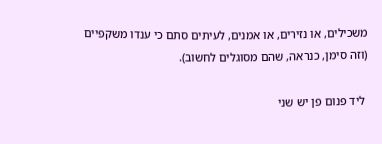משכילים, או נזירים, או אמנים, לעיתים סתם כי ענדו משקפיים (וזה סימן, כנראה, שהם מסוגלים לחשוב).

 ליד פנום פן יש שני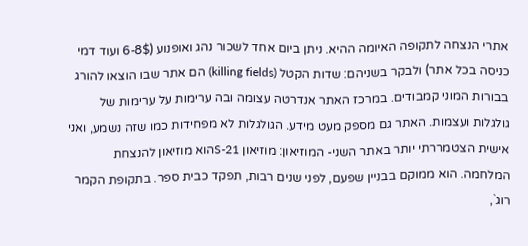אתרי הנצחה לתקופה האיומה ההיא. ניתן ביום אחד לשכור נהג ואופנוע (6-8$ ועוד דמי כניסה בכל אתר) ולבקר בשניהם: שדות הקטל (killing fields) הם אתר שבו הוצאו להורג בבורות המוני קמבודים. במרכז האתר אנדרטה עצומה ובה ערימות על ערימות של גולגלות ועצמות. האתר גם מספק מעט מידע. הגולגלות לא מפחידות כמו שזה נשמע, ואני אישית הצטמררתי יותר באתר השני- המוזיאון: מוזיאון S-21הוא מוזיאון להנצחת המלחמה. הוא ממוקם בבניין שפעם, לפני שנים רבות, תפקד כבית ספר. בתקופת הקמר רוג`,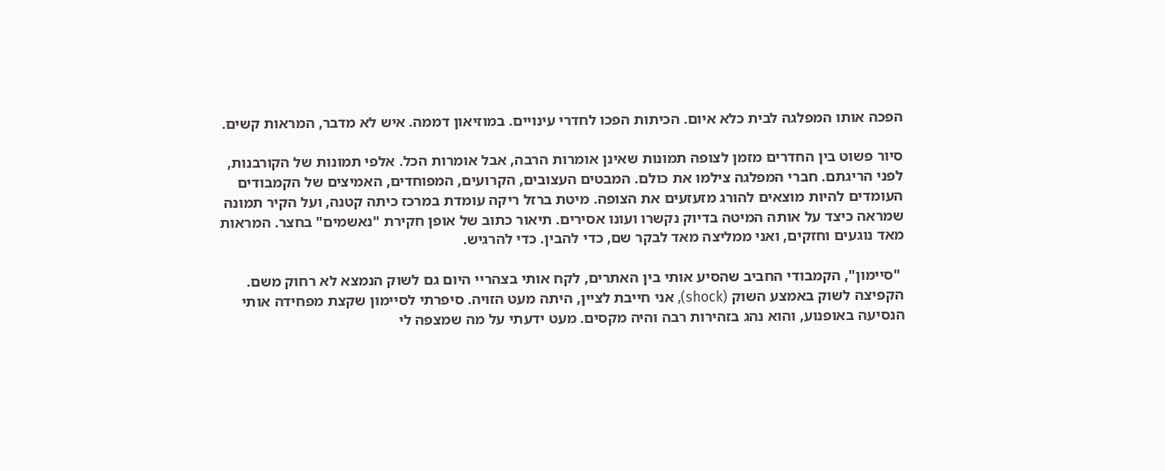הפכה אותו המפלגה לבית כלא איום. הכיתות הפכו לחדרי עינויים. במוזיאון דממה. איש לא מדבר, המראות קשים.

סיור פשוט בין החדרים מזמן לצופה תמונות שאינן אומרות הרבה, אבל אומרות הכל. אלפי תמונות של הקורבנות, לפני הריגתם. חברי המפלגה צילמו את כולם. המבטים העצובים, הקרועים, המפוחדים, האמיצים של הקמבודים העומדים להיות מוצאים להורג מזעזעים את הצופה. מיטת ברזל ריקה עומדת במרכז כיתה קטנה, ועל הקיר תמונה שמראה כיצד על אותה המיטה בדיוק נקשרו ועונו אסירים. תיאור כתוב של אופן חקירת "נאשמים" בחצר. המראות מאד נוגעים וחזקים, ואני ממליצה מאד לבקר שם, כדי להבין. כדי להרגיש.

 "סיימון", הקמבודי החביב שהסיע אותי בין האתרים, לקח אותי בצהריי היום גם לשוק הנמצא לא רחוק משם. הקפיצה לשוק באמצע השוק (shock), אני חייבת לציין, היתה מעט הזויה. סיפרתי לסיימון שקצת מפחידה אותי הנסיעה באופנוע, והוא נהג בזהירות רבה והיה מקסים. מעט ידעתי על מה שמצפה לי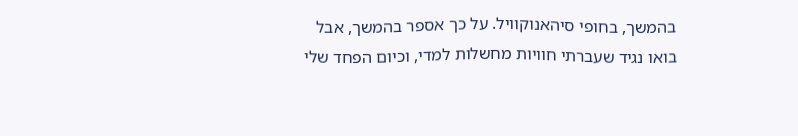בהמשך, בחופי סיהאנוקוויל. על כך אספר בהמשך, אבל בואו נגיד שעברתי חוויות מחשלות למדי, וכיום הפחד שלי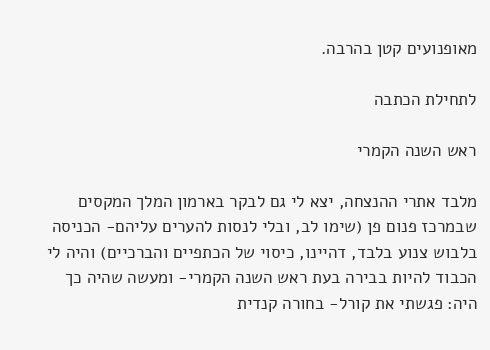מאופנועים קטן בהרבה.

לתחילת הכתבה

ראש השנה הקמרי

מלבד אתרי ההנצחה, יצא לי גם לבקר בארמון המלך המקסים שבמרכז פנום פן (שימו לב, ובלי לנסות להערים עליהם- הכניסה בלבוש צנוע בלבד, דהיינו, כיסוי של הכתפיים והברכיים) והיה לי הכבוד להיות בבירה בעת ראש השנה הקמרי- ומעשה שהיה כך היה: פגשתי את קורל- בחורה קנדית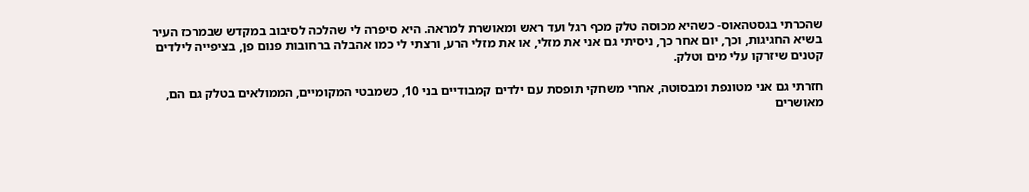שהכרתי בגסטהאוס- כשהיא מכוסה טלק מכף רגל ועד ראש ומאושרת למראה. היא סיפרה לי שהלכה לסיבוב במקדש שבמרכז העיר בשיא החגיגות, וכך, יום אחר כך, ניסיתי גם אני את מזלי, או את מזלי הרע, ורצתי לי כמו אהבלה ברחובות פנום פן, בציפייה לילדים קטנים שיזרקו עלי מים וטלק.

חזרתי גם אני מטונפת ומבסוטה, אחרי משחקי תופסת עם ילדים קמבודיים בני 10, כשמבטי המקומיים, הממולאים בטלק גם הם, מאושרים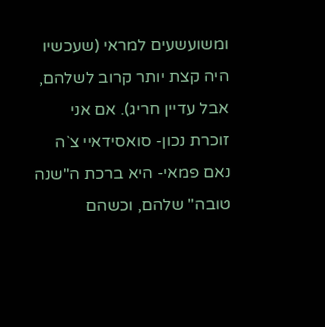ומשועשעים למראי (שעכשיו היה קצת יותר קרוב לשלהם, אבל עדיין חריג). אם אני זוכרת נכון- סואסידאיי צ`ה נאם פמאי- היא ברכת ה"שנה טובה" שלהם, וכשהם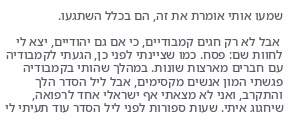שמעו אותי אומרת את זה, הם בכלל השתגעו.

 אבל לא רק חגים קמבודיים, כי אם גם יהודיים, יצא לי לחוות שם: פסח. כמו שציינתי לפני כן, הגעתי לקמבודיה עם חברים מארצות שונות. במהלך שהותי בקמבודיה פגשתי המון אנשים מקסימים, אבל ליל הסדר הלך והתקרב, ואני לא מצאתי אף ישראלי אחד לרפואה, שיחגוג איתי. שעות ספורות לפני ליל הסדר עוד תעיתי לי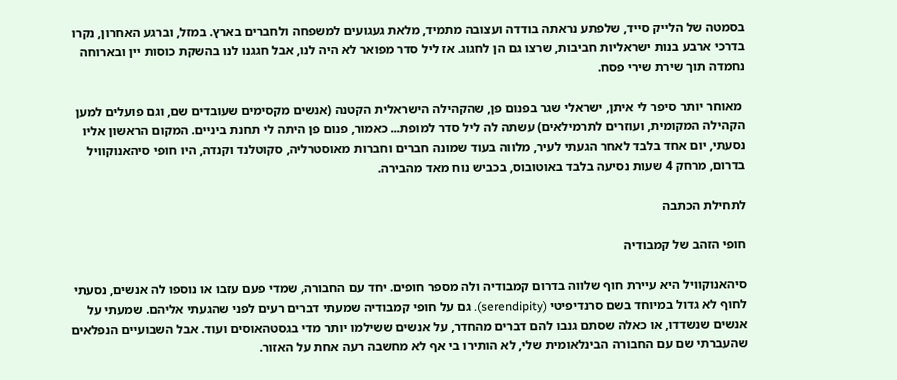בסמטה של הלייק סייד, שלפתע נראתה בודדה ועצובה מתמיד, מלאת געגועים למשפחה ולחברים בארץ. במזל, וברגע האחרון, נקרו בדרכי ארבע בנות ישראליות חביבות, שרצו גם הן לחגוג. אז ליל סדר מפואר לא היה לנו, אבל חגגנו לנו בהשקת כוסות יין ובארוחה נחמדה תוך שירת שירי פסח.

 מאוחר יותר סיפר לי איתן, ישראלי שגר בפנום פן, שהקהילה הישראלית הקטנה (אנשים מקסימים שעובדים שם, וגם פועלים למען הקהילה המקומית, ועוזרים לתרמילאים) עשתה לה ליל סדר למופת... כאמור, פנום פן היתה לי תחנת ביניים. המקום הראשון אליו נסעתי, יום אחד בלבד לאחר הגעתי לעיר, מלווה בעוד שמונה חברים וחברות מאוסטרליה, סקוטלנד וקנדה, היו חופי סיהאנוקוויל בדרום, מרחק 4 שעות נסיעה בלבד באוטובוס, בכביש נוח מאד מהבירה.

לתחילת הכתבה

חופי הזהב של קמבודיה

סיהאנוקוויל היא עיירת חוף שלווה בדרום קמבודיה ולה מספר חופים. יחד עם החבורה, שמדי פעם עזבו או נוספו לה אנשים, נסעתי לחוף לא גדול במיוחד בשם סרנדיפיטי (serendipity). גם על חופי קמבודיה שמעתי דברים רעים לפני שהגעתי אליהם. שמעתי על אנשים שנשדדו, או כאלה שסתם גנבו להם דברים מהחדר, על אנשים ששילמו יותר מדי בגסטהאוסים ועוד. אבל השבועיים הנפלאים שהעברתי שם עם החבורה הבינלאומית שלי, לא הותירו בי אף לא מחשבה רעה אחת על האזור.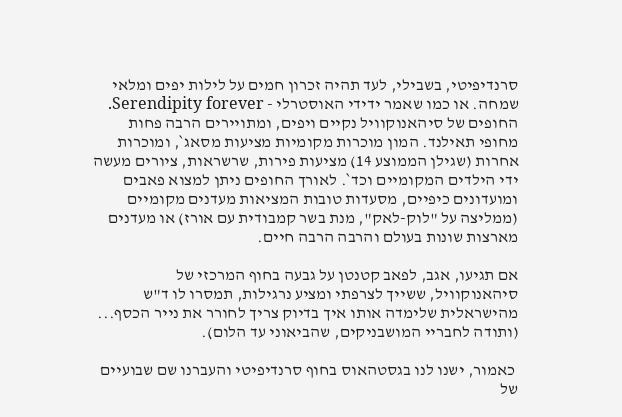סרנדיפיטי, בשבילי, לעד תהיה זכרון חמים על לילות יפים ומלאי שמחה. או כמו שאמר ידידי האוסטרלי - Serendipity forever.
החופים של סיהאנוקוויל נקיים ויפים, ומתויירים הרבה פחות מחופי תאילנד. המון מוכרות מקומיות מציעות מסאג`, ומוכרות אחרות (שגילן הממוצע 14) מציעות פירות, שרשראות, ציורים מעשה ידי הילדים המקומיים וכד`. לאורך החופים ניתן למצוא פאבים ומועדונים כיפיים, מסעדות טובות המציאות מעדנים מקומיים (ממליצה על "לוק-לאק", מנת בשר קמבודית עם אורז) או מעדנים מארצות שונות בעולם והרבה הרבה חיים.

אם תגיעו, אגב, לפאב קטנטן על גבעה בחוף המרכזי של סיהאנוקוויל, ששייך לצרפתי ומציע נרגילות, תמסרו לו ד"ש מהישראלית שלימדה אותו איך בדיוק צריך לחורר את נייר הכסף... (ותודה לחבריי המושבניקים, שהביאוני עד הלום).

 כאמור, ישנו לנו בגסטהאוס בחוף סרנדיפיטי והעברנו שם שבועיים של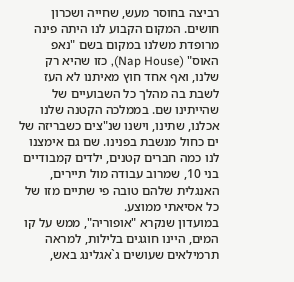רביצה בחוסר מעש, שחייה ושכרון חושים. המקום הקבוע לנו היתה פינה מרופדת משלנו במקום בשם "נאפ האוס" (Nap House), כזו שהיא רק שלנו, ואף אחד חוץ מאיתנו לא העז לשבת בה מהלך כל השבועיים של שהייתינו שם. בממלכה הקטנה שלנו אכלנו, שתינו, וישנו שנ"צים כשבריזה של ים כחול מנשבת בפנינו. שם גם אימצנו לנו כמה חברים קטנים, ילדים קמבודיים בני 10, שמרוב עבודה מול תיירים, האנגלית שלהם טובה פי שתיים מזו של כל אסיאתי ממוצע.
במועדון שנקרא "אופוריה", ממש על קו המים, היינו חוגגים בלילות, למראה תרמילאים שעושים ג`אגלינג באש,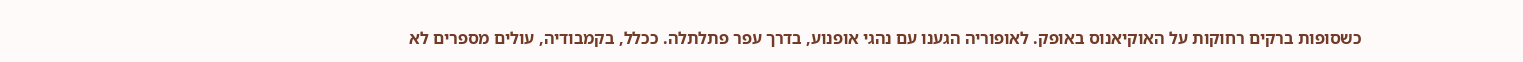כשסופות ברקים רחוקות על האוקיאנוס באופק. לאופוריה הגענו עם נהגי אופנוע, בדרך עפר פתלתלה. ככלל, בקמבודיה, עולים מספרים לא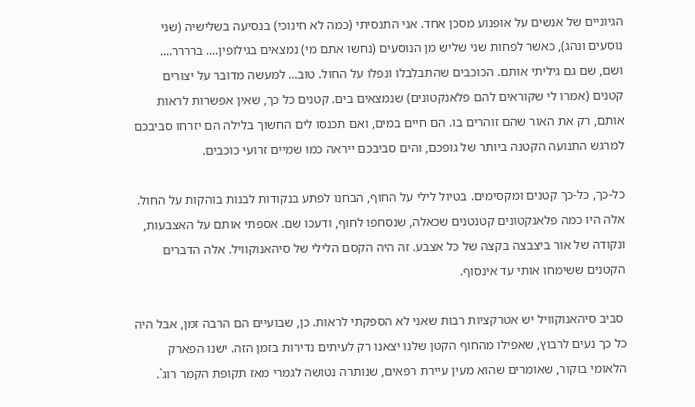הגיוניים של אנשים על אופנוע מסכן אחד. אני התנסיתי (כמה לא חינוכי) בנסיעה בשלישיה (שני נוסעים ונהג), כאשר לפחות שני שליש מן הנוסעים (נחשו אתם מי) נמצאים בגילופין.... ברררר....
ושם, שם גם גיליתי אותם. הכוכבים שהתבלבלו ונפלו על החול. טוב... למעשה מדובר על יצורים קטנים (אמרו לי שקוראים להם פלאנקטונים) שנמצאים בים. קטנים כל כך, שאין אפשרות לראות אותם, רק את האור שהם זוהרים בו. הם חיים במים, ואם תכנסו לים החשוך בלילה הם יזרחו סביבכם למרגש התנועה הקטנה ביותר של גופכם, והים סביבכם ייראה כמו שמיים זרועי כוכבים.

כל-כך, כל-כך קטנים ומקסימים. בטיול לילי על החוף, הבחנו לפתע בנקודות לבנות בוהקות על החול. אלה היו כמה פלאנקטונים קטנטנים שכאלה, שנסחפו לחוף, ודעכו שם. אספתי אותם על האצבעות, ונקודה של אור ביצבצה בקצה של כל אצבע. זה היה הקסם הלילי של סיהאנוקוויל. אלה הדברים הקטנים ששימחו אותי עד אינסוף.

 סביב סיהאנוקוויל יש אטרקציות רבות שאני לא הספקתי לראות. כן, שבועיים הם הרבה זמן, אבל היה כל כך נעים לרבוץ, שאפילו מהחוף הקטן שלנו יצאנו רק לעיתים נדירות בזמן הזה. ישנו הפארק הלאומי בוקור, שאומרים שהוא מעין עיירת רפאים, שנותרה נטושה לגמרי מאז תקופת הקמר רוג`.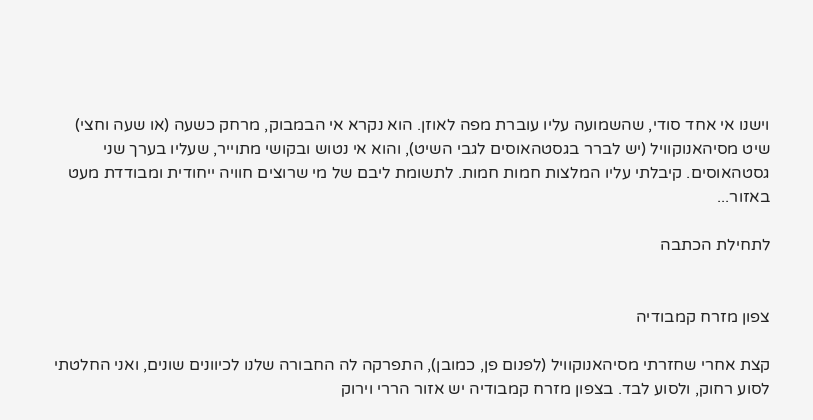וישנו אי אחד סודי, שהשמועה עליו עוברת מפה לאוזן. הוא נקרא אי הבמבוק, מרחק כשעה (או שעה וחצי) שיט מסיהאנוקוויל (יש לברר בגסטהאוסים לגבי השיט), והוא אי נטוש ובקושי מתוייר, שעליו בערך שני גסטהאוסים. קיבלתי עליו המלצות חמות חמות. לתשומת ליבם של מי שרוצים חוויה ייחודית ומבודדת מעט באזור...

לתחילת הכתבה


צפון מזרח קמבודיה

קצת אחרי שחזרתי מסיהאנוקוויל (לפנום פן, כמובן), התפרקה לה החבורה שלנו לכיוונים שונים, ואני החלטתי לסוע רחוק, ולסוע לבד. בצפון מזרח קמבודיה יש אזור הררי וירוק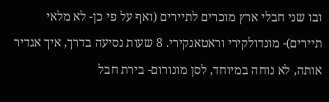ובו שני חבלי ארץ מוכרים לתיירים (ואף על פי כן- לא מלאי תיירים)- מונדולקירי וראטאנקירי. 8 שעות נסיעה בדרך, איך אגדיר אותה, לא נוחה במיוחד, לסן מונורום- בירת חבל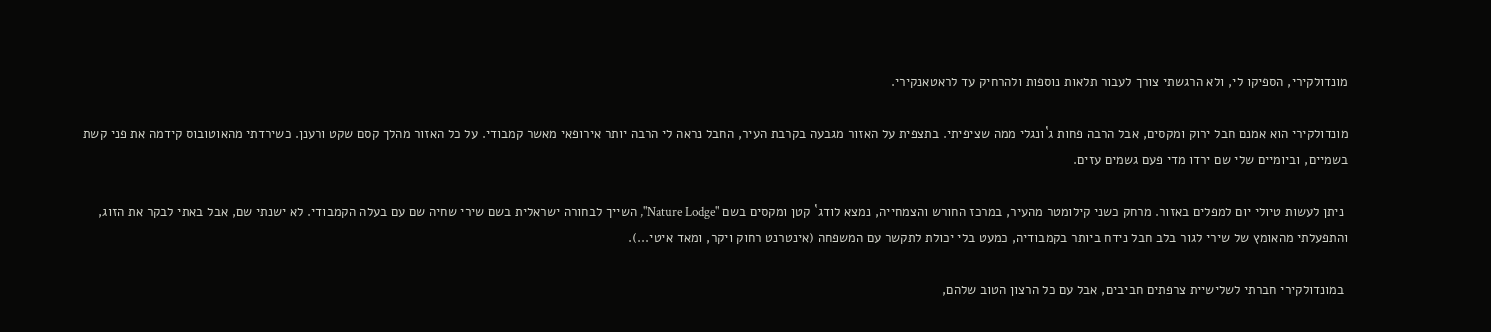מונדולקירי, הספיקו לי, ולא הרגשתי צורך לעבור תלאות נוספות ולהרחיק עד לראטאנקירי.

מונדולקירי הוא אמנם חבל ירוק ומקסים, אבל הרבה פחות ג`ונגלי ממה שציפיתי. בתצפית על האזור מגבעה בקרבת העיר, החבל נראה לי הרבה יותר אירופאי מאשר קמבודי. על כל האזור מהלך קסם שקט ורענן. כשירדתי מהאוטובוס קידמה את פני קשת בשמיים, וביומיים שלי שם ירדו מדי פעם גשמים עזים.

 ניתן לעשות טיולי יום למפלים באזור. מרחק כשני קילומטר מהעיר, במרכז החורש והצמחייה, נמצא לודג` קטן ומקסים בשם "Nature Lodge", השייך לבחורה ישראלית בשם שירי שחיה שם עם בעלה הקמבודי. לא ישנתי שם, אבל באתי לבקר את הזוג, והתפעלתי מהאומץ של שירי לגור בלב חבל נידח ביותר בקמבודיה, כמעט בלי יכולת לתקשר עם המשפחה (אינטרנט רחוק ויקר, ומאד איטי...).

 במונדולקירי חברתי לשלישיית צרפתים חביבים, אבל עם כל הרצון הטוב שלהם,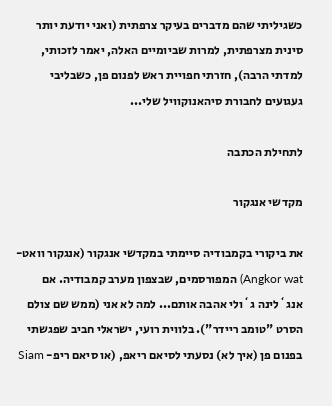כשגיליתי שהם מדברים בעיקר צרפתית (ואני יודעת יותר סינית מצרפתית, למרות שביומיים האלה, יאמר לזכותי, למדתי הרבה), חזרתי חפויית ראש לפנום פן, כשבליבי געגועים לחבורת סיהאנוקוויל שלי...

לתחילת הכתבה

מקדשי אנגקור

את ביקורי בקמבודיה סיימתי במקדשי אנגקור (אנגקור וואט- Angkor wat) המפורסמים, שבצפון מערב קמבודיה. אם אנג`לינה ג`ולי אהבה אותם... למה לא אני (ממש שם צולם הסרט "טומב ריידר"). בלווית רועי, ישראלי חביב שפגשתי בפנום פן (איך לא) נסעתי לסיאם ריאפ, (או סיאם ריפ- Siam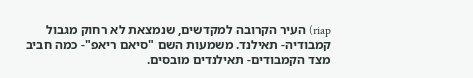riap) העיר הקרובה למקדשים, שנמצאת לא רחוק מגבול קמבודיה- תאילנד. משמעות השם "סיאם ריאפ"- כמה חביב מצד הקמבודים- תאילנדים מובסים.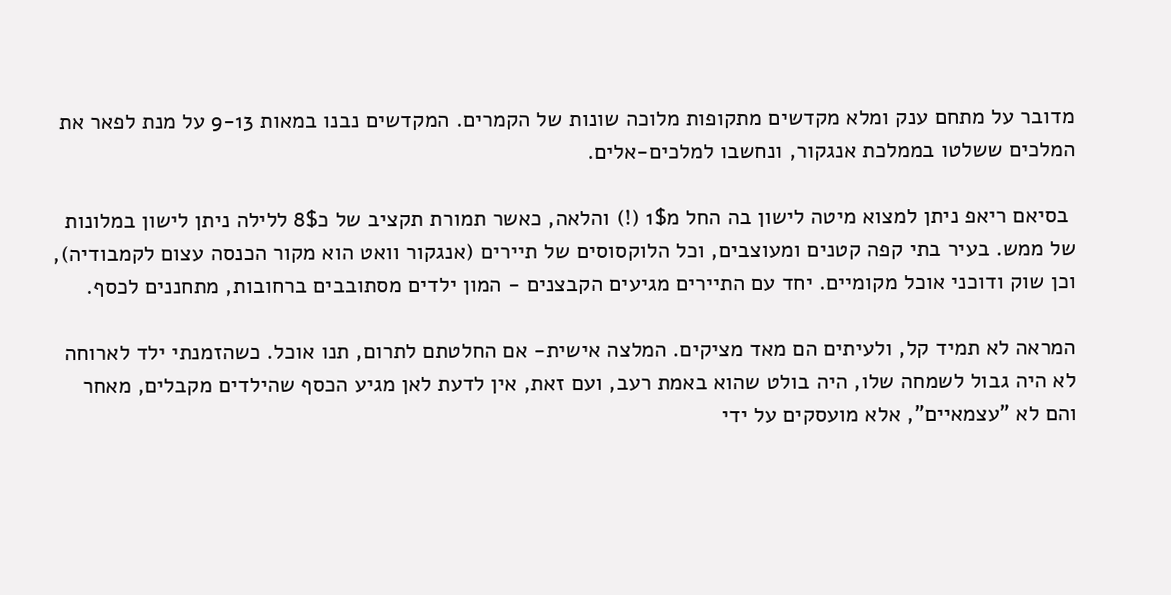מדובר על מתחם ענק ומלא מקדשים מתקופות מלוכה שונות של הקמרים. המקדשים נבנו במאות 9-13 על מנת לפאר את המלכים ששלטו בממלכת אנגקור, ונחשבו למלכים-אלים.

 בסיאם ריאפ ניתן למצוא מיטה לישון בה החל מ1$ (!) והלאה, כאשר תמורת תקציב של כ8$ ללילה ניתן לישון במלונות של ממש. בעיר בתי קפה קטנים ומעוצבים, וכל הלוקסוסים של תיירים (אנגקור וואט הוא מקור הכנסה עצום לקמבודיה), וכן שוק ודוכני אוכל מקומיים. יחד עם התיירים מגיעים הקבצנים - המון ילדים מסתובבים ברחובות, מתחננים לכסף.

המראה לא תמיד קל, ולעיתים הם מאד מציקים. המלצה אישית- אם החלטתם לתרום, תנו אוכל. כשהזמנתי ילד לארוחה לא היה גבול לשמחה שלו, היה בולט שהוא באמת רעב, ועם זאת, אין לדעת לאן מגיע הכסף שהילדים מקבלים, מאחר והם לא "עצמאיים", אלא מועסקים על ידי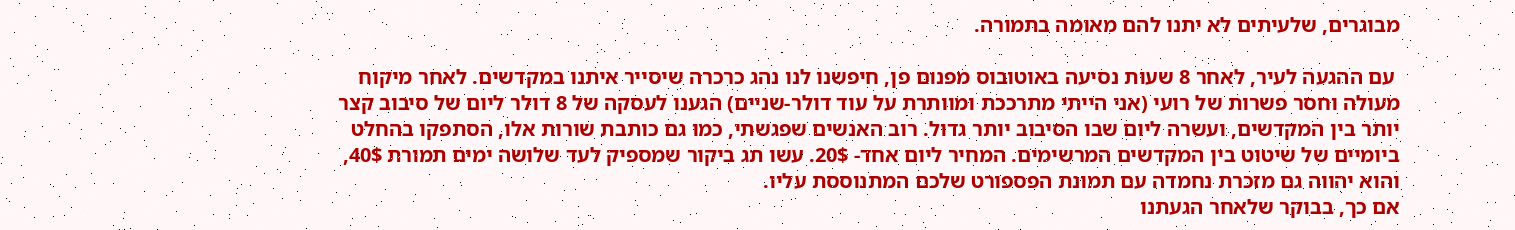מבוגרים, שלעיתים לא יתנו להם מאומה בתמורה.

 עם ההגעה לעיר, לאחר 8 שעות נסיעה באוטובוס מפנום פן, חיפשנו לנו נהג כרכרה שיסייר איתנו במקדשים. לאחר מיקוח מעולה וחסר פשרות של רועי (אני הייתי מתרככת ומוותרת על עוד דולר-שניים) הגענו לעסקה של 8 דולר ליום של סיבוב קצר יותר בין המקדשים, ועשרה ליום שבו הסיבוב יותר גדול. רוב האנשים שפגשתי, כמו גם כותבת שורות אלו, הסתפקו בהחלט ביומיים של שיטוט בין המקדשים המרשימים. המחיר ליום אחד- 20$. עשו תג ביקור שמספיק לעד שלושה ימים תמורת 40$, והוא יהווה גם מזכרת נחמדה עם תמונת הפספורט שלכם המתנוססת עליו.
אם כך, בבוקר שלאחר הגעתנו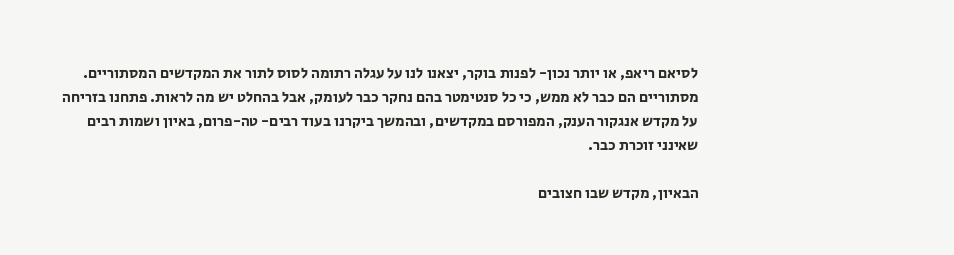לסיאם ריאפ, או יותר נכון- לפנות בוקר, יצאנו לנו על עגלה רתומה לסוס לתור את המקדשים המסתוריים. מסתוריים הם כבר לא ממש, כי כל סנטימטר בהם נחקר כבר לעומק, אבל בהחלט יש מה לראות. פתחנו בזריחה על מקדש אנגקור הענק, המפורסם במקדשים, ובהמשך ביקרנו בעוד רבים- טה-פרום, באיון ושמות רבים שאינני זוכרת כבר.

הבאיון, מקדש שבו חצובים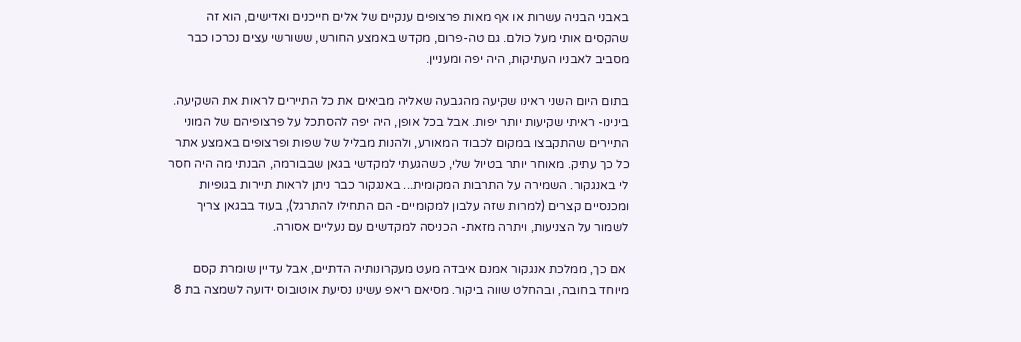באבני הבניה עשרות או אף מאות פרצופים ענקיים של אלים חייכנים ואדישים, הוא זה שהקסים אותי מעל כולם. גם טה-פרום, מקדש באמצע החורש, ששורשי עצים נכרכו כבר מסביב לאבניו העתיקות, היה יפה ומעניין.

בתום היום השני ראינו שקיעה מהגבעה שאליה מביאים את כל התיירים לראות את השקיעה. בינינו- ראיתי שקיעות יותר יפות. אבל בכל אופן, היה יפה להסתכל על פרצופיהם של המוני התיירים שהתקבצו במקום לכבוד המאורע, ולהנות מבליל של שפות ופרצופים באמצע אתר כל כך עתיק. מאוחר יותר בטיול שלי, כשהגעתי למקדשי בגאן שבבורמה, הבנתי מה היה חסר לי באנגקור. השמירה על התרבות המקומית... באנגקור כבר ניתן לראות תיירות בגופיות ומכנסיים קצרים (למרות שזה עלבון למקומיים- הם התחילו להתרגל), בעוד בבגאן צריך לשמור על הצניעות, ויתרה מזאת- הכניסה למקדשים עם נעליים אסורה.

 אם כך, ממלכת אנגקור אמנם איבדה מעט מעקרונותיה הדתיים, אבל עדיין שומרת קסם מיוחד בחובה, ובהחלט שווה ביקור. מסיאם ריאפ עשינו נסיעת אוטובוס ידועה לשמצה בת 8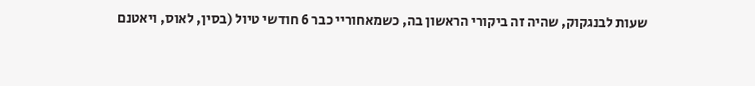שעות לבנגקוק, שהיה זה ביקורי הראשון בה, כשמאחוריי כבר 6 חודשי טיול (בסין, לאוס, ויאטנם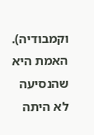וקמבודיה). האמת היא שהנסיעה לא היתה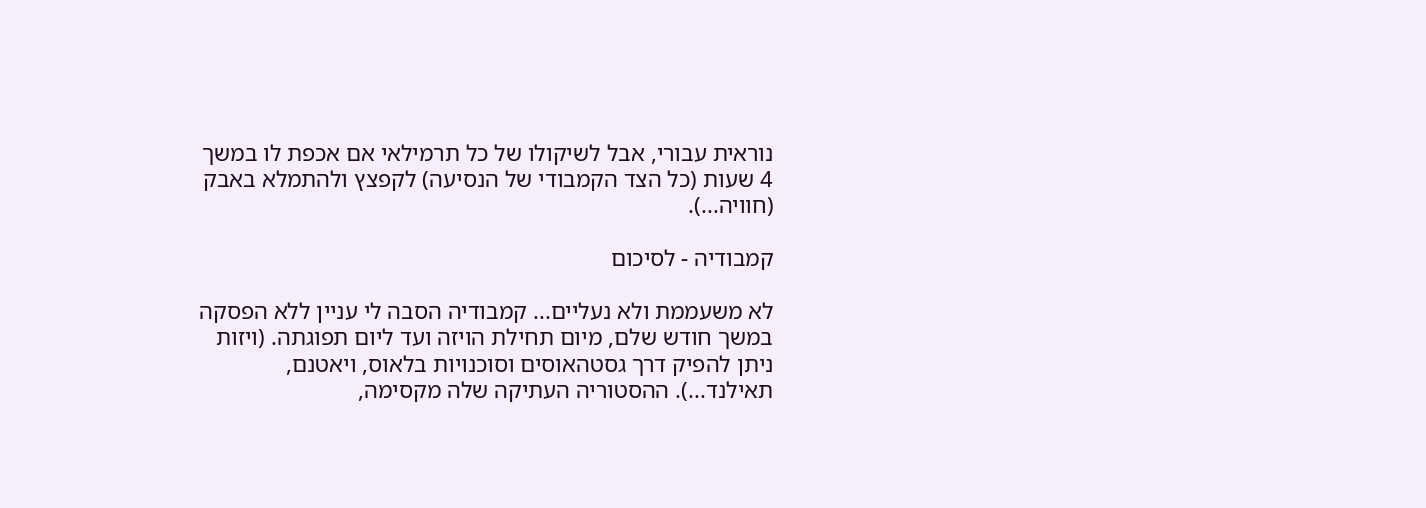נוראית עבורי, אבל לשיקולו של כל תרמילאי אם אכפת לו במשך 4 שעות (כל הצד הקמבודי של הנסיעה) לקפצץ ולהתמלא באבק (חוויה...).

קמבודיה - לסיכום

לא משעממת ולא נעליים... קמבודיה הסבה לי עניין ללא הפסקה במשך חודש שלם, מיום תחילת הויזה ועד ליום תפוגתה. (ויזות ניתן להפיק דרך גסטהאוסים וסוכנויות בלאוס, ויאטנם, תאילנד...). ההסטוריה העתיקה שלה מקסימה,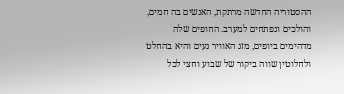ההסטוריה החדשה מרתקת, האנשים בה חמים, והולכים ונפתחים למערב. החופים שלה מדהימים ביופים, מזג האוויר נעים והיא בהחלט ולחלוטין שווה ביקור של שבוע וחצי לכל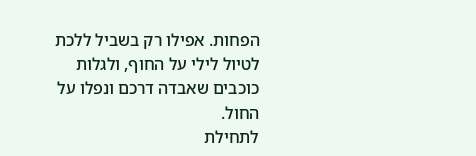הפחות. אפילו רק בשביל ללכת לטיול לילי על החוף, ולגלות כוכבים שאבדה דרכם ונפלו על החול.
לתחילת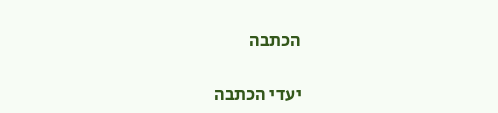הכתבה

יעדי הכתבה